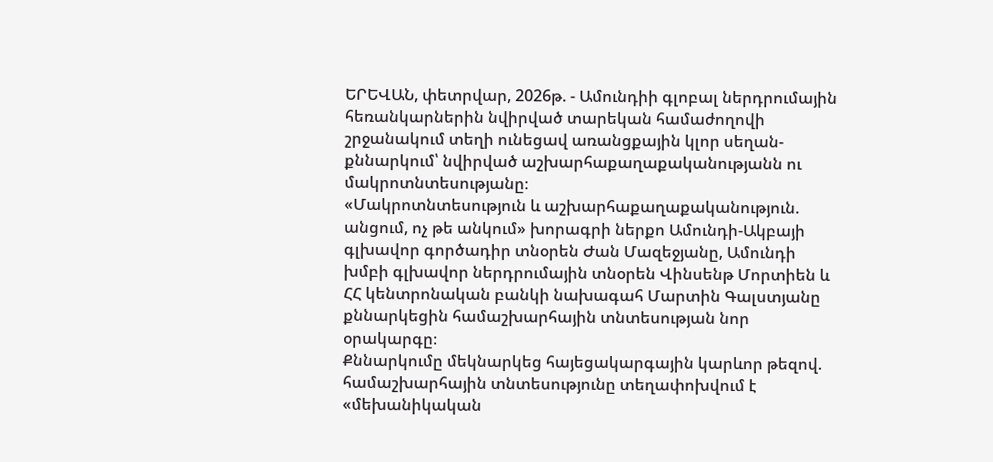ԵՐԵՎԱՆ, փետրվար, 2026թ. - Ամունդիի գլոբալ ներդրումային հեռանկարներին նվիրված տարեկան համաժողովի շրջանակում տեղի ունեցավ առանցքային կլոր սեղան-քննարկում՝ նվիրված աշխարհաքաղաքականությանն ու մակրոտնտեսությանը։
«Մակրոտնտեսություն և աշխարհաքաղաքականություն. անցում, ոչ թե անկում» խորագրի ներքո Ամունդի-Ակբայի գլխավոր գործադիր տնօրեն Ժան Մազեջյանը, Ամունդի խմբի գլխավոր ներդրումային տնօրեն Վինսենթ Մորտիեն և ՀՀ կենտրոնական բանկի նախագահ Մարտին Գալստյանը քննարկեցին համաշխարհային տնտեսության նոր օրակարգը։
Քննարկումը մեկնարկեց հայեցակարգային կարևոր թեզով. համաշխարհային տնտեսությունը տեղափոխվում է «մեխանիկական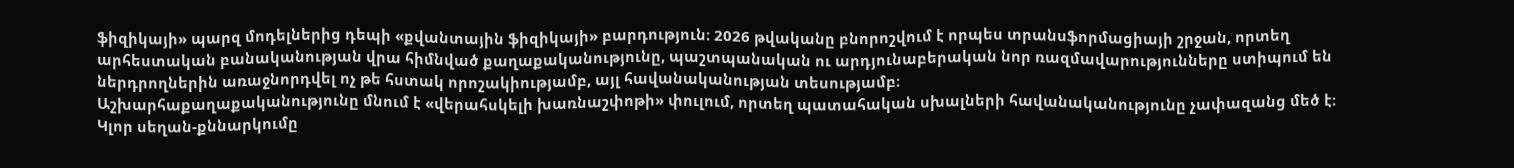ֆիզիկայի» պարզ մոդելներից դեպի «քվանտային ֆիզիկայի» բարդություն։ 2026 թվականը բնորոշվում է որպես տրանսֆորմացիայի շրջան, որտեղ արհեստական բանականության վրա հիմնված քաղաքականությունը, պաշտպանական ու արդյունաբերական նոր ռազմավարությունները ստիպում են ներդրողներին առաջնորդվել ոչ թե հստակ որոշակիությամբ, այլ հավանականության տեսությամբ։
Աշխարհաքաղաքականությունը մնում է «վերահսկելի խառնաշփոթի» փուլում, որտեղ պատահական սխալների հավանականությունը չափազանց մեծ է։
Կլոր սեղան-քննարկումը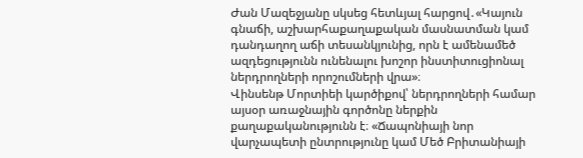Ժան Մազեջյանը սկսեց հետևյալ հարցով․«Կայուն գնաճի, աշխարհաքաղաքական մասնատման կամ դանդաղող աճի տեսանկյունից, որն է ամենամեծ ազդեցությունն ունենալու խոշոր ինստիտուցիոնալ ներդրողների որոշումների վրա»։
Վինսենթ Մորտիեի կարծիքով՝ ներդրողների համար այսօր առաջնային գործոնը ներքին քաղաքականությունն է։ «Ճապոնիայի նոր վարչապետի ընտրությունը կամ Մեծ Բրիտանիայի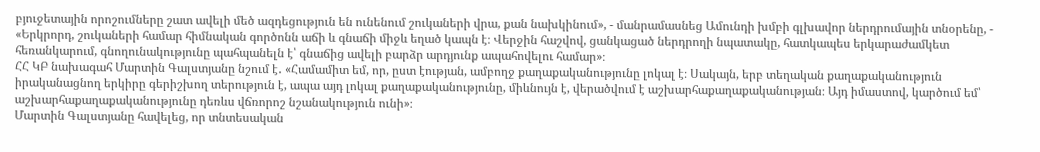բյուջետային որոշումները շատ ավելի մեծ ազդեցություն են ունենում շուկաների վրա, քան նախկինում», - մանրամասնեց Ամունդի խմբի գլխավոր ներդրումային տնօրենը, - «Երկրորդ, շուկաների համար հիմնական գործոնն աճի և գնաճի միջև եղած կապն է։ Վերջին հաշվով, ցանկացած ներդրողի նպատակը, հատկապես երկարաժամկետ հեռանկարում, գնողունակությունը պահպանելն է՝ գնաճից ավելի բարձր արդյունք ապահովելու համար»։
ՀՀ ԿԲ նախագահ Մարտին Գալստյանը նշում է․ «Համամիտ եմ, որ, ըստ էության, ամբողջ քաղաքականությունը լոկալ է։ Սակայն, երբ տեղական քաղաքականություն իրականացնող երկիրը գերիշխող տերություն է, ապա այդ լոկալ քաղաքականությունը, միևնույն է, վերածվում է աշխարհաքաղաքականության։ Այդ իմաստով, կարծում եմ՝ աշխարհաքաղաքականությունը դեռևս վճռորոշ նշանակություն ունի»։
Մարտին Գալստյանը հավելեց, որ տնտեսական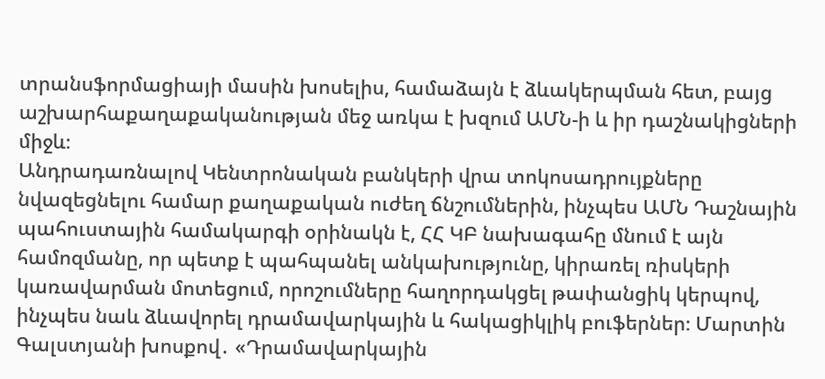տրանսֆորմացիայի մասին խոսելիս, համաձայն է ձևակերպման հետ, բայց աշխարհաքաղաքականության մեջ առկա է խզում ԱՄՆ-ի և իր դաշնակիցների միջև։
Անդրադառնալով Կենտրոնական բանկերի վրա տոկոսադրույքները նվազեցնելու համար քաղաքական ուժեղ ճնշումներին, ինչպես ԱՄՆ Դաշնային պահուստային համակարգի օրինակն է, ՀՀ ԿԲ նախագահը մնում է այն համոզմանը, որ պետք է պահպանել անկախությունը, կիրառել ռիսկերի կառավարման մոտեցում, որոշումները հաղորդակցել թափանցիկ կերպով, ինչպես նաև ձևավորել դրամավարկային և հակացիկլիկ բուֆերներ։ Մարտին Գալստյանի խոսքով․ «Դրամավարկային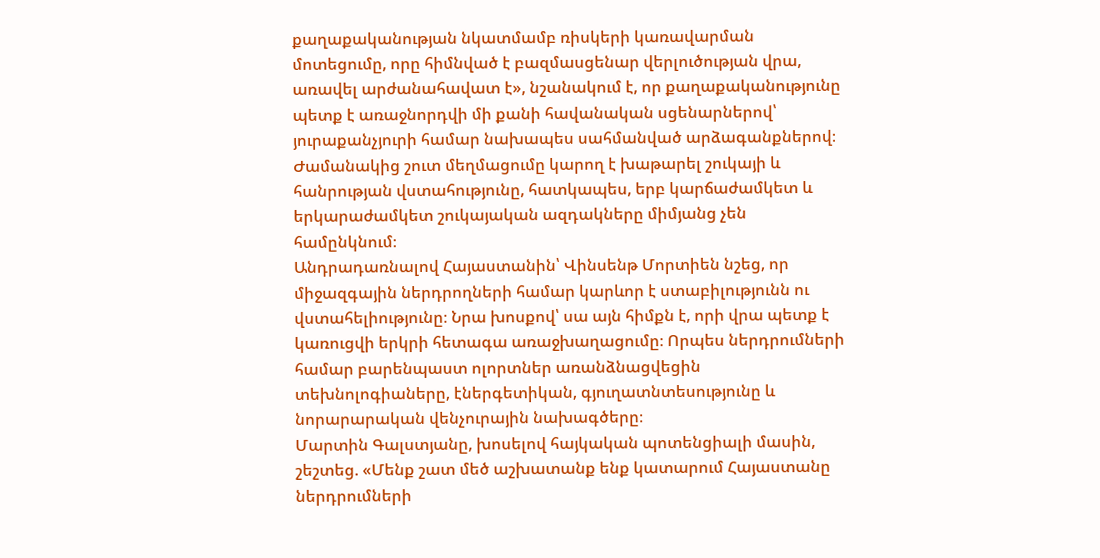քաղաքականության նկատմամբ ռիսկերի կառավարման մոտեցումը, որը հիմնված է բազմասցենար վերլուծության վրա, առավել արժանահավատ է», նշանակում է, որ քաղաքականությունը պետք է առաջնորդվի մի քանի հավանական սցենարներով՝ յուրաքանչյուրի համար նախապես սահմանված արձագանքներով։ Ժամանակից շուտ մեղմացումը կարող է խաթարել շուկայի և հանրության վստահությունը, հատկապես, երբ կարճաժամկետ և երկարաժամկետ շուկայական ազդակները միմյանց չեն համընկնում։
Անդրադառնալով Հայաստանին՝ Վինսենթ Մորտիեն նշեց, որ միջազգային ներդրողների համար կարևոր է ստաբիլությունն ու վստահելիությունը։ Նրա խոսքով՝ սա այն հիմքն է, որի վրա պետք է կառուցվի երկրի հետագա առաջխաղացումը։ Որպես ներդրումների համար բարենպաստ ոլորտներ առանձնացվեցին տեխնոլոգիաները, էներգետիկան, գյուղատնտեսությունը և նորարարական վենչուրային նախագծերը։
Մարտին Գալստյանը, խոսելով հայկական պոտենցիալի մասին, շեշտեց. «Մենք շատ մեծ աշխատանք ենք կատարում Հայաստանը ներդրումների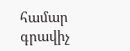համար գրավիչ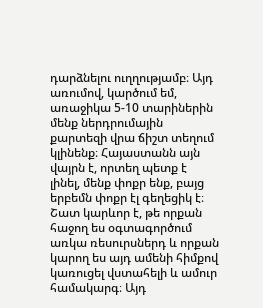դարձնելու ուղղությամբ։ Այդ առումով, կարծում եմ, առաջիկա 5-10 տարիներին մենք ներդրումային քարտեզի վրա ճիշտ տեղում կլինենք։ Հայաստանն այն վայրն է, որտեղ պետք է լինել, մենք փոքր ենք, բայց երբեմն փոքր էլ գեղեցիկ է։ Շատ կարևոր է, թե որքան հաջող ես օգտագործում առկա ռեսուրսներդ և որքան կարող ես այդ ամենի հիմքով կառուցել վստահելի և ամուր համակարգ։ Այդ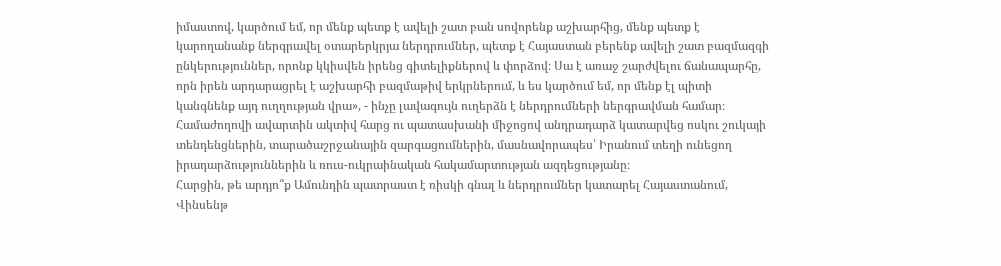իմաստով, կարծում եմ, որ մենք պետք է ավելի շատ բան սովորենք աշխարհից, մենք պետք է կարողանանք ներգրավել օտարերկրյա ներդրումներ, պետք է Հայաստան բերենք ավելի շատ բազմազգի ընկերություններ, որոնք կկիսվեն իրենց գիտելիքներով և փորձով։ Սա է առաջ շարժվելու ճանապարհը, որն իրեն արդարացրել է աշխարհի բազմաթիվ երկրներում, և ես կարծում եմ, որ մենք էլ պիտի կանգնենք այդ ուղղության վրա», - ինչը լավագույն ուղերձն է ներդրումների ներգրավման համար։
Համաժողովի ավարտին ակտիվ հարց ու պատասխանի միջոցով անդրադարձ կատարվեց ոսկու շուկայի տենդենցներին, տարածաշրջանային զարգացումներին, մասնավորապես՝ Իրանում տեղի ունեցող իրադարձություններին և ռուս-ուկրաինական հակամարտության ազդեցությանը։
Հարցին, թե արդյո՞ք Ամունդին պատրաստ է ռիսկի գնալ և ներդրումներ կատարել Հայաստանում, Վինսենթ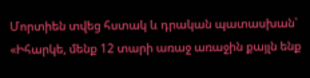Մորտիեն տվեց հստակ և դրական պատասխան՝ «Իհարկե, մենք 12 տարի առաջ առաջին քայլն ենք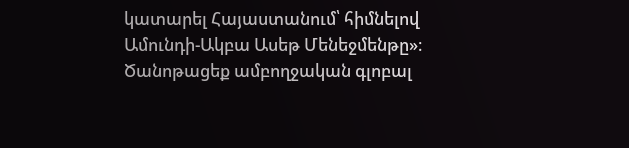կատարել Հայաստանում՝ հիմնելով Ամունդի-Ակբա Ասեթ Մենեջմենթը»։
Ծանոթացեք ամբողջական գլոբալ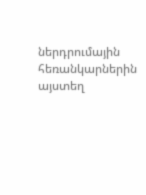ներդրումային հեռանկարներին այստեղ